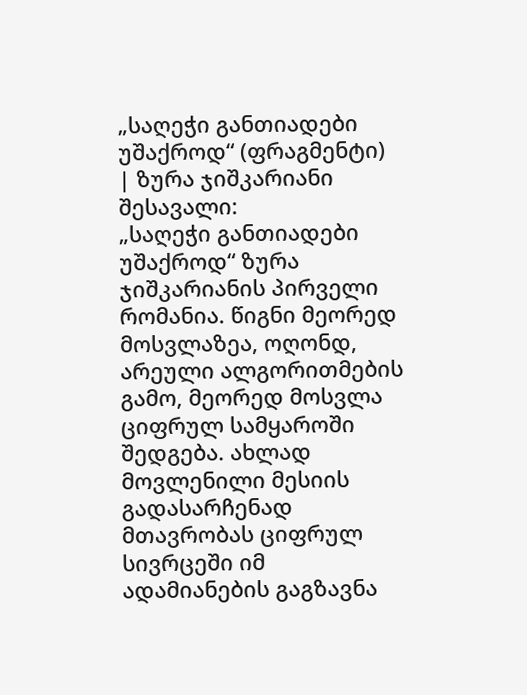„საღეჭი განთიადები უშაქროდ“ (ფრაგმენტი) | ზურა ჯიშკარიანი
შესავალი:
„საღეჭი განთიადები უშაქროდ“ ზურა ჯიშკარიანის პირველი რომანია. წიგნი მეორედ მოსვლაზეა, ოღონდ, არეული ალგორითმების გამო, მეორედ მოსვლა ციფრულ სამყაროში შედგება. ახლად მოვლენილი მესიის გადასარჩენად მთავრობას ციფრულ სივრცეში იმ ადამიანების გაგზავნა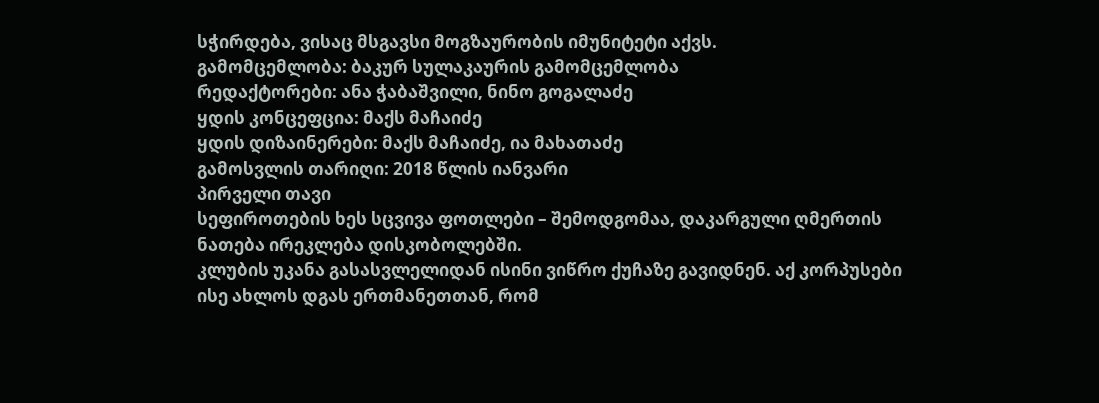სჭირდება, ვისაც მსგავსი მოგზაურობის იმუნიტეტი აქვს.
გამომცემლობა: ბაკურ სულაკაურის გამომცემლობა
რედაქტორები: ანა ჭაბაშვილი, ნინო გოგალაძე
ყდის კონცეფცია: მაქს მაჩაიძე
ყდის დიზაინერები: მაქს მაჩაიძე, ია მახათაძე
გამოსვლის თარიღი: 2018 წლის იანვარი
პირველი თავი
სეფიროთების ხეს სცვივა ფოთლები – შემოდგომაა, დაკარგული ღმერთის ნათება ირეკლება დისკობოლებში.
კლუბის უკანა გასასვლელიდან ისინი ვიწრო ქუჩაზე გავიდნენ. აქ კორპუსები ისე ახლოს დგას ერთმანეთთან, რომ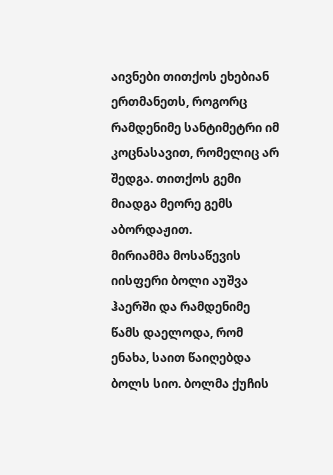აივნები თითქოს ეხებიან ერთმანეთს, როგორც რამდენიმე სანტიმეტრი იმ კოცნასავით, რომელიც არ შედგა. თითქოს გემი მიადგა მეორე გემს აბორდაჟით.
მირიამმა მოსაწევის იისფერი ბოლი აუშვა ჰაერში და რამდენიმე წამს დაელოდა, რომ ენახა, საით წაიღებდა ბოლს სიო. ბოლმა ქუჩის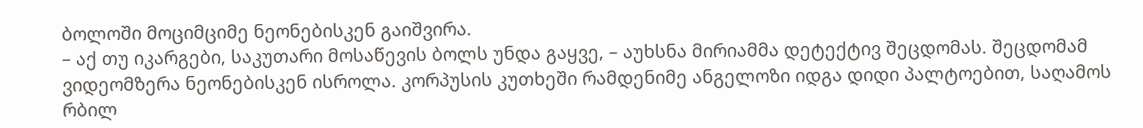ბოლოში მოციმციმე ნეონებისკენ გაიშვირა.
– აქ თუ იკარგები, საკუთარი მოსაწევის ბოლს უნდა გაყვე, – აუხსნა მირიამმა დეტექტივ შეცდომას. შეცდომამ ვიდეომზერა ნეონებისკენ ისროლა. კორპუსის კუთხეში რამდენიმე ანგელოზი იდგა დიდი პალტოებით, საღამოს რბილ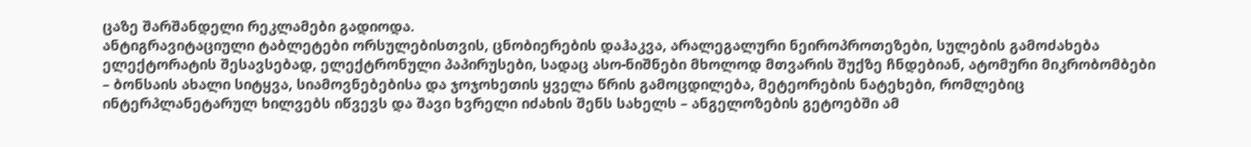ცაზე შარშანდელი რეკლამები გადიოდა.
ანტიგრავიტაციული ტაბლეტები ორსულებისთვის, ცნობიერების დაჰაკვა, არალეგალური ნეიროპროთეზები, სულების გამოძახება ელექტორატის შესავსებად, ელექტრონული პაპირუსები, სადაც ასო-ნიშნები მხოლოდ მთვარის შუქზე ჩნდებიან, ატომური მიკრობომბები – ბონსაის ახალი სიტყვა, სიამოვნებებისა და ჯოჯოხეთის ყველა წრის გამოცდილება, მეტეორების ნატეხები, რომლებიც ინტერპლანეტარულ ხილვებს იწვევს და შავი ხვრელი იძახის შენს სახელს – ანგელოზების გეტოებში ამ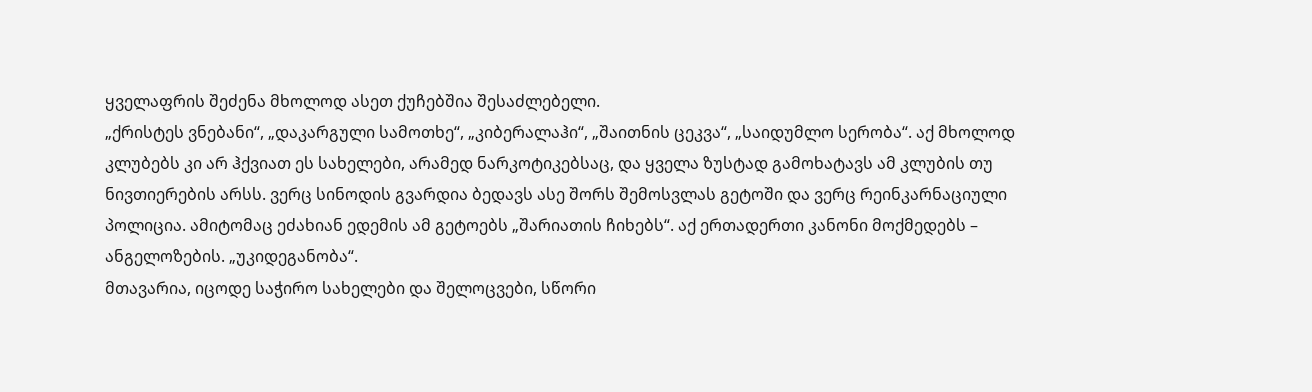ყველაფრის შეძენა მხოლოდ ასეთ ქუჩებშია შესაძლებელი.
„ქრისტეს ვნებანი“, „დაკარგული სამოთხე“, „კიბერალაჰი“, „შაითნის ცეკვა“, „საიდუმლო სერობა“. აქ მხოლოდ კლუბებს კი არ ჰქვიათ ეს სახელები, არამედ ნარკოტიკებსაც, და ყველა ზუსტად გამოხატავს ამ კლუბის თუ ნივთიერების არსს. ვერც სინოდის გვარდია ბედავს ასე შორს შემოსვლას გეტოში და ვერც რეინკარნაციული პოლიცია. ამიტომაც ეძახიან ედემის ამ გეტოებს „შარიათის ჩიხებს“. აქ ერთადერთი კანონი მოქმედებს – ანგელოზების. „უკიდეგანობა“.
მთავარია, იცოდე საჭირო სახელები და შელოცვები, სწორი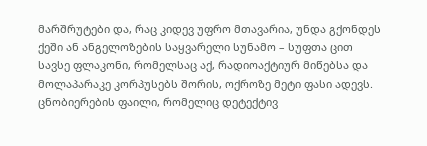მარშრუტები და, რაც კიდევ უფრო მთავარია, უნდა გქონდეს ქეში ან ანგელოზების საყვარელი სუნამო – სუფთა ცით სავსე ფლაკონი, რომელსაც აქ, რადიოაქტიურ მიწებსა და მოლაპარაკე კორპუსებს შორის, ოქროზე მეტი ფასი ადევს.
ცნობიერების ფაილი, რომელიც დეტექტივ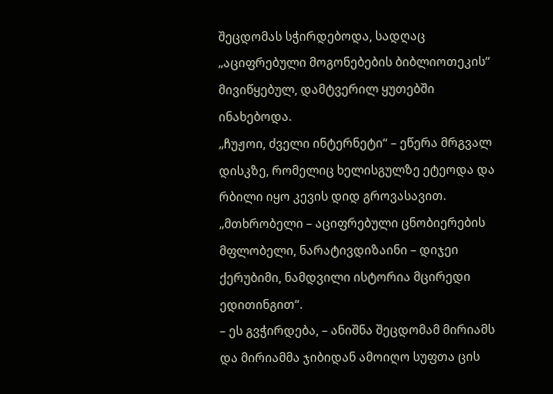შეცდომას სჭირდებოდა, სადღაც „აციფრებული მოგონებების ბიბლიოთეკის“ მივიწყებულ, დამტვერილ ყუთებში ინახებოდა.
„ჩუჟოი, ძველი ინტერნეტი“ – ეწერა მრგვალ დისკზე, რომელიც ხელისგულზე ეტეოდა და რბილი იყო კევის დიდ გროვასავით. „მთხრობელი – აციფრებული ცნობიერების მფლობელი, ნარატივდიზაინი – დიჯეი ქერუბიმი, ნამდვილი ისტორია მცირედი ედითინგით“.
– ეს გვჭირდება, – ანიშნა შეცდომამ მირიამს და მირიამმა ჯიბიდან ამოიღო სუფთა ცის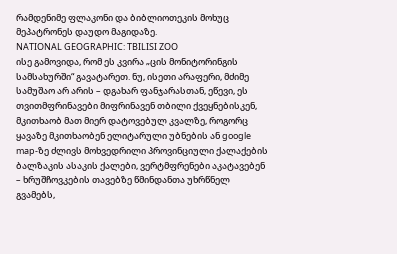რამდენიმე ფლაკონი და ბიბლიოთეკის მოხუც მეპატრონეს დაუდო მაგიდაზე.
NATIONAL GEOGRAPHIC: TBILISI ZOO
ისე გამოვიდა, რომ ეს კვირა „ცის მონიტორინგის სამსახურში“ გავატარეთ. ნუ, ისეთი არაფერი, მძიმე სამუშაო არ არის – დგახარ ფანჯარასთან, ეწევი, ეს თვითმფრინავები მიფრინავენ თბილი ქვეყნებისკენ, მკითხაობ მათ მიერ დატოვებულ კვალზე, როგორც ყავაზე მკითხაობენ ელიტარული უბნების ან google map-ზე ძლივს მოხვედრილი პროვინციული ქალაქების ბალზაკის ასაკის ქალები, ვერტმფრენები აკატავებენ – ხრუშჩოვკების თავებზე წმინდანთა უხრწნელ გვამებს,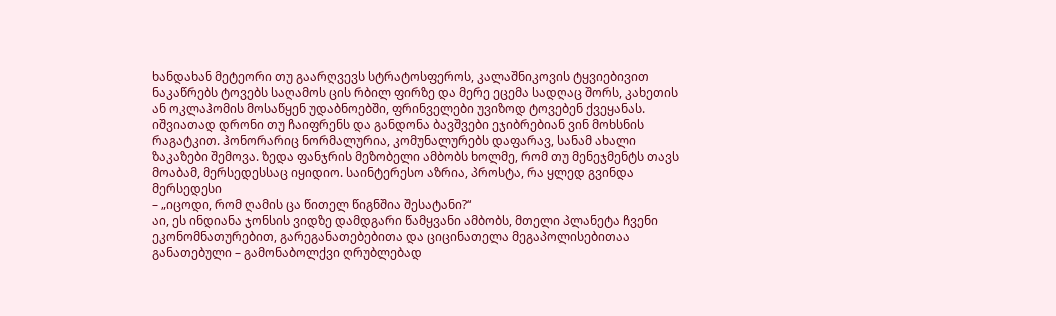ხანდახან მეტეორი თუ გაარღვევს სტრატოსფეროს, კალაშნიკოვის ტყვიებივით ნაკაწრებს ტოვებს საღამოს ცის რბილ ფირზე და მერე ეცემა სადღაც შორს, კახეთის ან ოკლაჰომის მოსაწყენ უდაბნოებში, ფრინველები უვიზოდ ტოვებენ ქვეყანას. იშვიათად დრონი თუ ჩაიფრენს და განდონა ბავშვები ეჯიბრებიან ვინ მოხსნის რაგატკით. ჰონორარიც ნორმალურია, კომუნალურებს დაფარავ, სანამ ახალი ზაკაზები შემოვა. ზედა ფანჯრის მეზობელი ამბობს ხოლმე, რომ თუ მენეჯმენტს თავს მოაბამ, მერსედესსაც იყიდიო. საინტერესო აზრია, პროსტა, რა ყლედ გვინდა მერსედესი
– „იცოდი, რომ ღამის ცა წითელ წიგნშია შესატანი?“
აი, ეს ინდიანა ჯონსის ვიდზე დამდგარი წამყვანი ამბობს, მთელი პლანეტა ჩვენი ეკონომნათურებით, გარეგანათებებითა და ციცინათელა მეგაპოლისებითაა განათებული – გამონაბოლქვი ღრუბლებად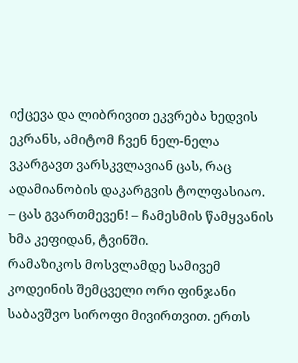იქცევა და ლიბრივით ეკვრება ხედვის ეკრანს, ამიტომ ჩვენ ნელ-ნელა ვკარგავთ ვარსკვლავიან ცას, რაც ადამიანობის დაკარგვის ტოლფასიაო.
– ცას გვართმევენ! – ჩამესმის წამყვანის ხმა კეფიდან, ტვინში.
რამაზიკოს მოსვლამდე სამივემ კოდეინის შემცველი ორი ფინჯანი საბავშვო სიროფი მივირთვით. ერთს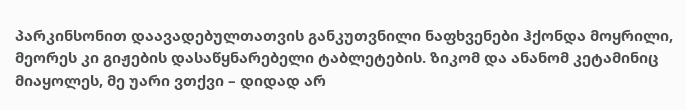პარკინსონით დაავადებულთათვის განკუთვნილი ნაფხვენები ჰქონდა მოყრილი, მეორეს კი გიჟების დასაწყნარებელი ტაბლეტების. ზიკომ და ანანომ კეტამინიც მიაყოლეს, მე უარი ვთქვი – დიდად არ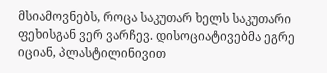მსიამოვნებს, როცა საკუთარ ხელს საკუთარი ფეხისგან ვერ ვარჩევ. დისოციატივებმა ეგრე იციან, პლასტილინივით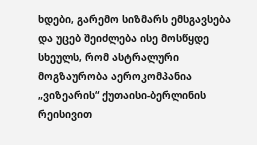ხდები, გარემო სიზმარს ემსგავსება და უცებ შეიძლება ისე მოსწყდე სხეულს, რომ ასტრალური მოგზაურობა აეროკომპანია „ვიზეარის“ ქუთაისი-ბერლინის რეისივით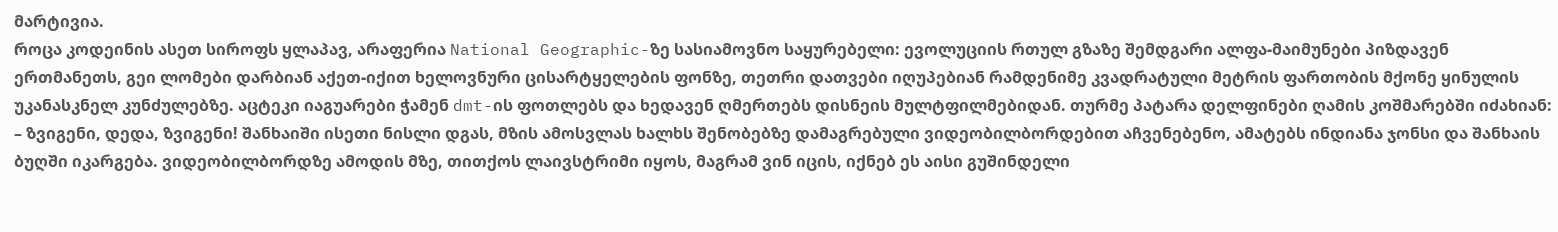მარტივია.
როცა კოდეინის ასეთ სიროფს ყლაპავ, არაფერია National Geographic-ზე სასიამოვნო საყურებელი: ევოლუციის რთულ გზაზე შემდგარი ალფა-მაიმუნები პიზდავენ ერთმანეთს, გეი ლომები დარბიან აქეთ-იქით ხელოვნური ცისარტყელების ფონზე, თეთრი დათვები იღუპებიან რამდენიმე კვადრატული მეტრის ფართობის მქონე ყინულის უკანასკნელ კუნძულებზე. აცტეკი იაგუარები ჭამენ dmt-ის ფოთლებს და ხედავენ ღმერთებს დისნეის მულტფილმებიდან. თურმე პატარა დელფინები ღამის კოშმარებში იძახიან: – ზვიგენი, დედა, ზვიგენი! შანხაიში ისეთი ნისლი დგას, მზის ამოსვლას ხალხს შენობებზე დამაგრებული ვიდეობილბორდებით აჩვენებენო, ამატებს ინდიანა ჯონსი და შანხაის ბუღში იკარგება. ვიდეობილბორდზე ამოდის მზე, თითქოს ლაივსტრიმი იყოს, მაგრამ ვინ იცის, იქნებ ეს აისი გუშინდელი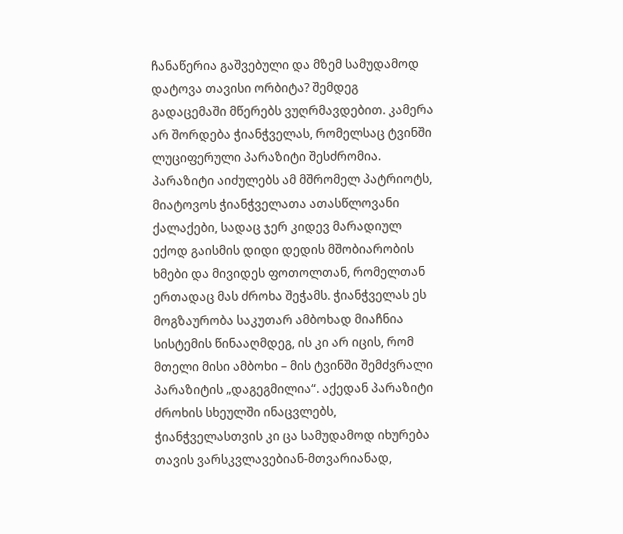ჩანაწერია გაშვებული და მზემ სამუდამოდ დატოვა თავისი ორბიტა? შემდეგ გადაცემაში მწერებს ვუღრმავდებით. კამერა არ შორდება ჭიანჭველას, რომელსაც ტვინში ლუციფერული პარაზიტი შესძრომია. პარაზიტი აიძულებს ამ მშრომელ პატრიოტს, მიატოვოს ჭიანჭველათა ათასწლოვანი ქალაქები, სადაც ჯერ კიდევ მარადიულ ექოდ გაისმის დიდი დედის მშობიარობის ხმები და მივიდეს ფოთოლთან, რომელთან ერთადაც მას ძროხა შეჭამს. ჭიანჭველას ეს მოგზაურობა საკუთარ ამბოხად მიაჩნია სისტემის წინააღმდეგ, ის კი არ იცის, რომ მთელი მისი ამბოხი – მის ტვინში შემძვრალი პარაზიტის „დაგეგმილია“. აქედან პარაზიტი ძროხის სხეულში ინაცვლებს, ჭიანჭველასთვის კი ცა სამუდამოდ იხურება თავის ვარსკვლავებიან-მთვარიანად,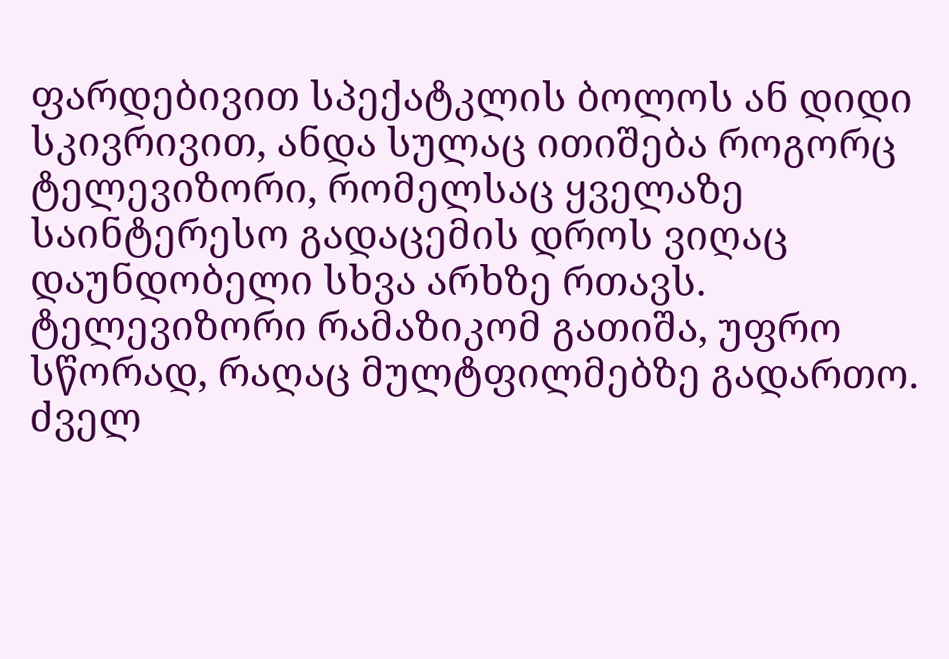ფარდებივით სპექატკლის ბოლოს ან დიდი სკივრივით, ანდა სულაც ითიშება როგორც ტელევიზორი, რომელსაც ყველაზე საინტერესო გადაცემის დროს ვიღაც დაუნდობელი სხვა არხზე რთავს.
ტელევიზორი რამაზიკომ გათიშა, უფრო სწორად, რაღაც მულტფილმებზე გადართო. ძველ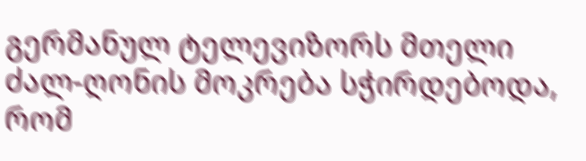გერმანულ ტელევიზორს მთელი ძალ-ღონის მოკრება სჭირდებოდა, რომ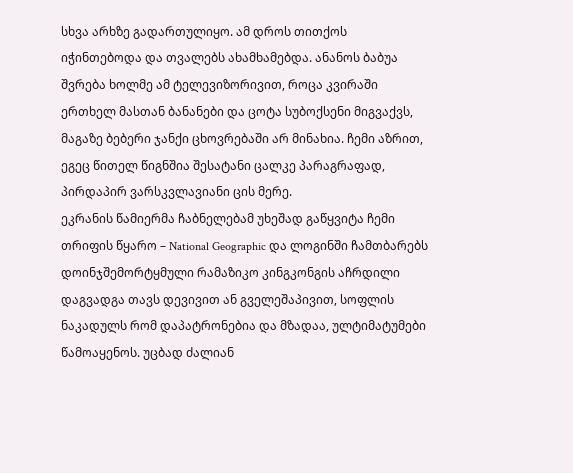სხვა არხზე გადართულიყო. ამ დროს თითქოს იჭინთებოდა და თვალებს ახამხამებდა. ანანოს ბაბუა შვრება ხოლმე ამ ტელევიზორივით, როცა კვირაში ერთხელ მასთან ბანანები და ცოტა სუბოქსენი მიგვაქვს, მაგაზე ბებერი ჯანქი ცხოვრებაში არ მინახია. ჩემი აზრით, ეგეც წითელ წიგნშია შესატანი ცალკე პარაგრაფად, პირდაპირ ვარსკვლავიანი ცის მერე.
ეკრანის წამიერმა ჩაბნელებამ უხეშად გაწყვიტა ჩემი თრიფის წყარო – National Geographic და ლოგინში ჩამთბარებს დოინჯშემორტყმული რამაზიკო კინგკონგის აჩრდილი დაგვადგა თავს დევივით ან გველეშაპივით, სოფლის ნაკადულს რომ დაპატრონებია და მზადაა, ულტიმატუმები წამოაყენოს. უცბად ძალიან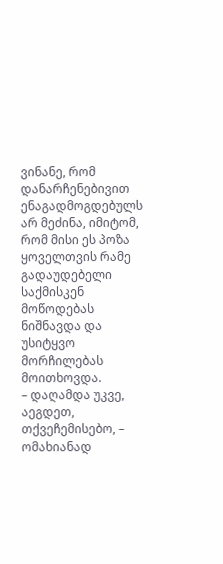ვინანე, რომ დანარჩენებივით ენაგადმოგდებულს არ მეძინა, იმიტომ, რომ მისი ეს პოზა ყოველთვის რამე გადაუდებელი საქმისკენ მოწოდებას ნიშნავდა და უსიტყვო მორჩილებას მოითხოვდა.
– დაღამდა უკვე, აეგდეთ, თქვეჩემისებო, – ომახიანად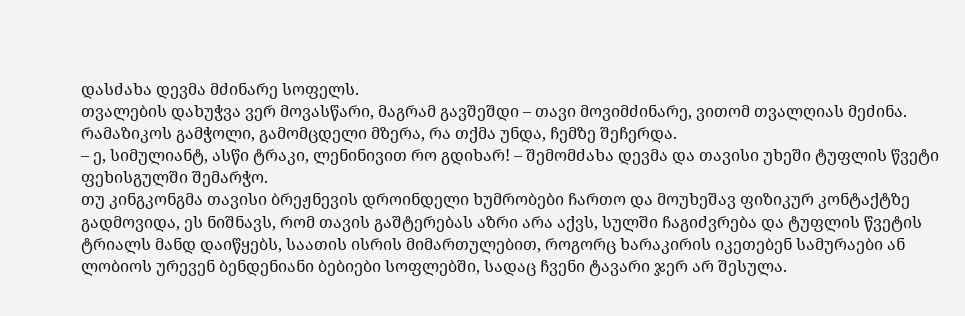დასძახა დევმა მძინარე სოფელს.
თვალების დახუჭვა ვერ მოვასწარი, მაგრამ გავშეშდი – თავი მოვიმძინარე, ვითომ თვალღიას მეძინა.
რამაზიკოს გამჭოლი, გამომცდელი მზერა, რა თქმა უნდა, ჩემზე შეჩერდა.
– ე, სიმულიანტ, ასწი ტრაკი, ლენინივით რო გდიხარ! – შემომძახა დევმა და თავისი უხეში ტუფლის წვეტი ფეხისგულში შემარჭო.
თუ კინგკონგმა თავისი ბრეჟნევის დროინდელი ხუმრობები ჩართო და მოუხეშავ ფიზიკურ კონტაქტზე გადმოვიდა, ეს ნიშნავს, რომ თავის გაშტერებას აზრი არა აქვს, სულში ჩაგიძვრება და ტუფლის წვეტის ტრიალს მანდ დაიწყებს, საათის ისრის მიმართულებით, როგორც ხარაკირის იკეთებენ სამურაები ან ლობიოს ურევენ ბენდენიანი ბებიები სოფლებში, სადაც ჩვენი ტავარი ჯერ არ შესულა.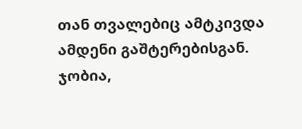თან თვალებიც ამტკივდა ამდენი გაშტერებისგან. ჯობია,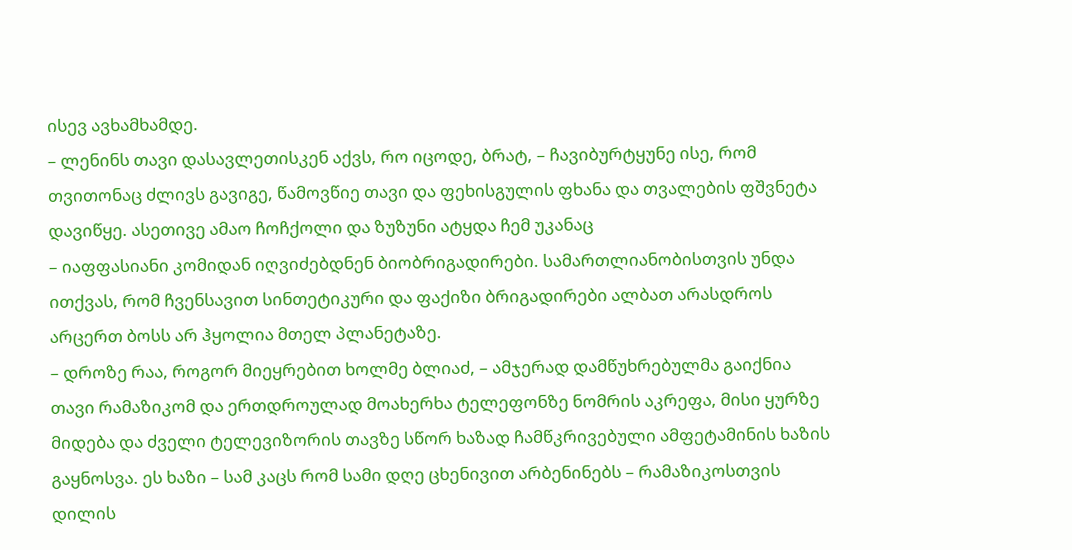ისევ ავხამხამდე.
– ლენინს თავი დასავლეთისკენ აქვს, რო იცოდე, ბრატ, – ჩავიბურტყუნე ისე, რომ თვითონაც ძლივს გავიგე, წამოვწიე თავი და ფეხისგულის ფხანა და თვალების ფშვნეტა დავიწყე. ასეთივე ამაო ჩოჩქოლი და ზუზუნი ატყდა ჩემ უკანაც
– იაფფასიანი კომიდან იღვიძებდნენ ბიობრიგადირები. სამართლიანობისთვის უნდა ითქვას, რომ ჩვენსავით სინთეტიკური და ფაქიზი ბრიგადირები ალბათ არასდროს არცერთ ბოსს არ ჰყოლია მთელ პლანეტაზე.
– დროზე რაა, როგორ მიეყრებით ხოლმე ბლიაძ, – ამჯერად დამწუხრებულმა გაიქნია თავი რამაზიკომ და ერთდროულად მოახერხა ტელეფონზე ნომრის აკრეფა, მისი ყურზე მიდება და ძველი ტელევიზორის თავზე სწორ ხაზად ჩამწკრივებული ამფეტამინის ხაზის გაყნოსვა. ეს ხაზი – სამ კაცს რომ სამი დღე ცხენივით არბენინებს – რამაზიკოსთვის დილის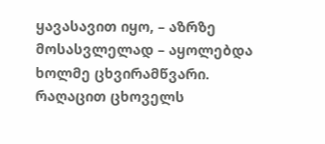ყავასავით იყო, – აზრზე მოსასვლელად – აყოლებდა ხოლმე ცხვირამწვარი.
რაღაცით ცხოველს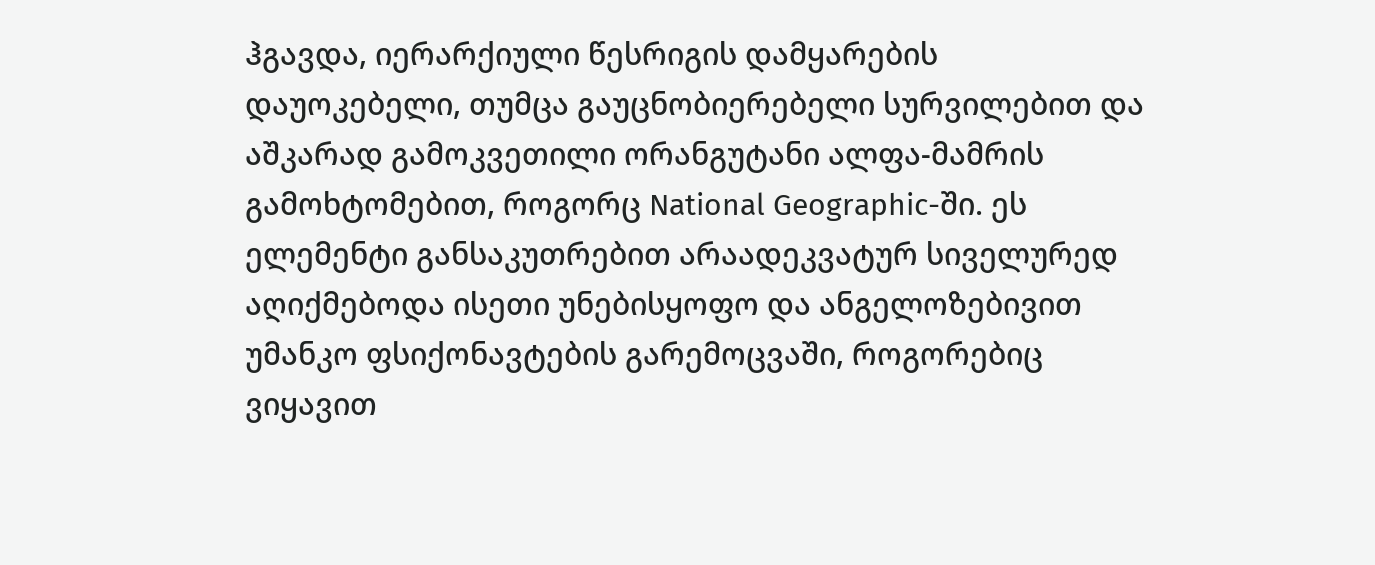ჰგავდა, იერარქიული წესრიგის დამყარების დაუოკებელი, თუმცა გაუცნობიერებელი სურვილებით და აშკარად გამოკვეთილი ორანგუტანი ალფა-მამრის გამოხტომებით, როგორც National Geographic-ში. ეს ელემენტი განსაკუთრებით არაადეკვატურ სიველურედ აღიქმებოდა ისეთი უნებისყოფო და ანგელოზებივით უმანკო ფსიქონავტების გარემოცვაში, როგორებიც ვიყავით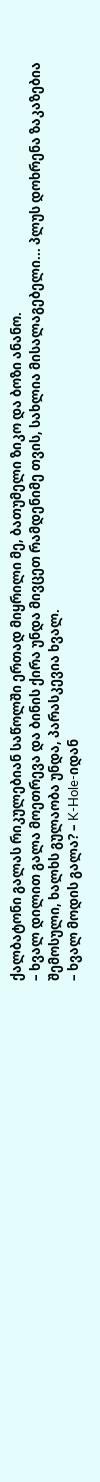ქალბატონი გალას რიკულებიან საწოლში ერთად მიყრილი მე, ბათუმელი ზიკო და ბოზი ანანო.
– ხვალ დილით გალა მოეთრევა და ბინის ქირა უნდა მივცეთ რამდენიმე თვის, სახლია მისალაგებელი... პლუს დოხრენა ზაკაზებია შემოსული, ხალხს გულაობა უნდა, პარასკევია ხვალ.
– ხვალ მოდის გალა? – K-Hole-იდან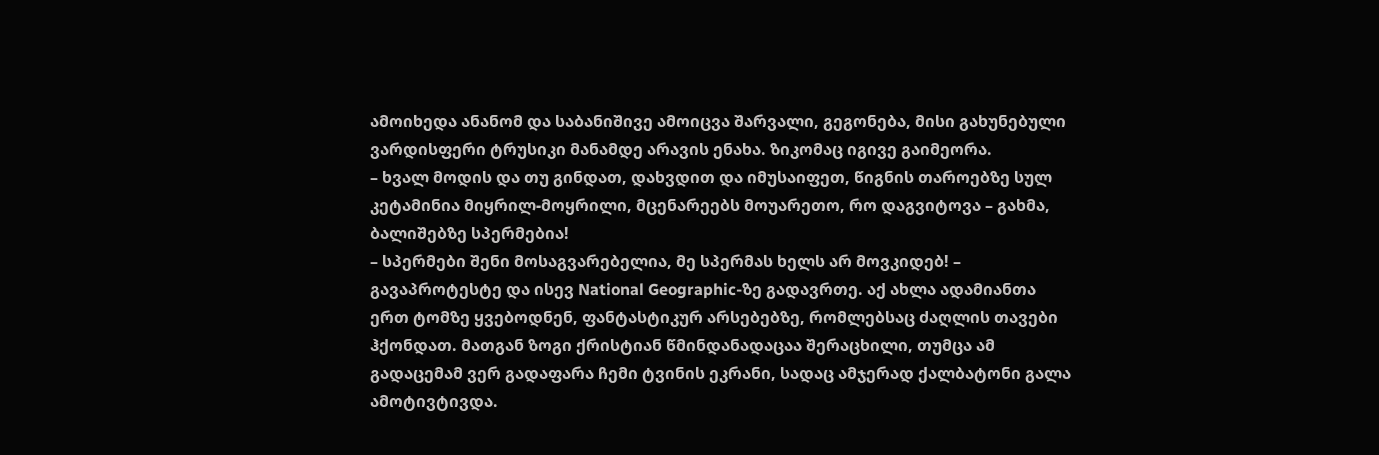ამოიხედა ანანომ და საბანიშივე ამოიცვა შარვალი, გეგონება, მისი გახუნებული ვარდისფერი ტრუსიკი მანამდე არავის ენახა. ზიკომაც იგივე გაიმეორა.
– ხვალ მოდის და თუ გინდათ, დახვდით და იმუსაიფეთ, წიგნის თაროებზე სულ კეტამინია მიყრილ-მოყრილი, მცენარეებს მოუარეთო, რო დაგვიტოვა – გახმა, ბალიშებზე სპერმებია!
– სპერმები შენი მოსაგვარებელია, მე სპერმას ხელს არ მოვკიდებ! – გავაპროტესტე და ისევ National Geographic-ზე გადავრთე. აქ ახლა ადამიანთა ერთ ტომზე ყვებოდნენ, ფანტასტიკურ არსებებზე, რომლებსაც ძაღლის თავები ჰქონდათ. მათგან ზოგი ქრისტიან წმინდანადაცაა შერაცხილი, თუმცა ამ გადაცემამ ვერ გადაფარა ჩემი ტვინის ეკრანი, სადაც ამჯერად ქალბატონი გალა ამოტივტივდა.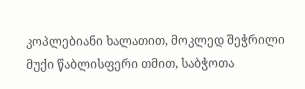კოპლებიანი ხალათით, მოკლედ შეჭრილი მუქი წაბლისფერი თმით, საბჭოთა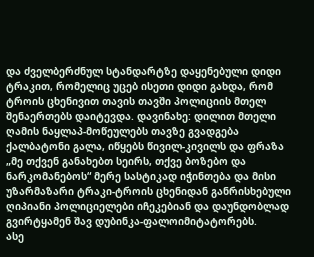და ძველბერძნულ სტანდარტზე დაყენებული დიდი ტრაკით, რომელიც უცებ ისეთი დიდი გახდა, რომ ტროის ცხენივით თავის თავში პოლიციის მთელ შენაერთებს დაიტევდა. დავინახე: დილით მთელი ღამის ნაყლაპ-მოწეულებს თავზე გვადგება ქალბატონი გალა, იწყებს წივილ-კივილს და ფრაზა „მე თქვენ განახებთ სეირს, თქვე ბოზებო და ნარკომანებოს“ მერე სასტიკად იჭინთება და მისი უზარმაზარი ტრაკი-ტროის ცხენიდან განრისხებული ღიპიანი პოლიციელები იჩეკებიან და დაუნდობლად გვირტყამენ შავ დუბინკა-ფალოიმიტატორებს.
ასე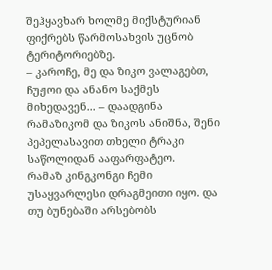შეჰყავხარ ხოლმე მიქსტურიან ფიქრებს წარმოსახვის უცნობ ტერიტორიებზე.
– კაროჩე, მე და ზიკო ვალაგებთ, ჩუჟოი და ანანო საქმეს მიხედავენ... – დაადგინა რამაზიკომ და ზიკოს ანიშნა, შენი პეპელასავით თხელი ტრაკი საწოლიდან ააფარფატეო.
რამაზ კინგკონგი ჩემი უსაყვარლესი დრაგმეითი იყო. და თუ ბუნებაში არსებობს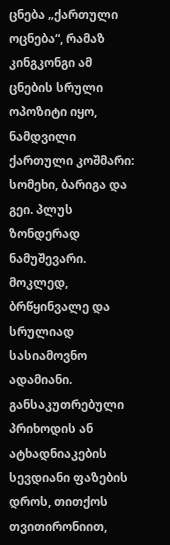ცნება „ქართული ოცნება“, რამაზ კინგკონგი ამ ცნების სრული ოპოზიტი იყო, ნამდვილი ქართული კოშმარი: სომეხი, ბარიგა და გეი. პლუს ზონდერად ნამუშევარი.
მოკლედ, ბრწყინვალე და სრულიად სასიამოვნო ადამიანი.
განსაკუთრებული პრიხოდის ან ატხადნიაკების სევდიანი ფაზების დროს, თითქოს თვითირონიით,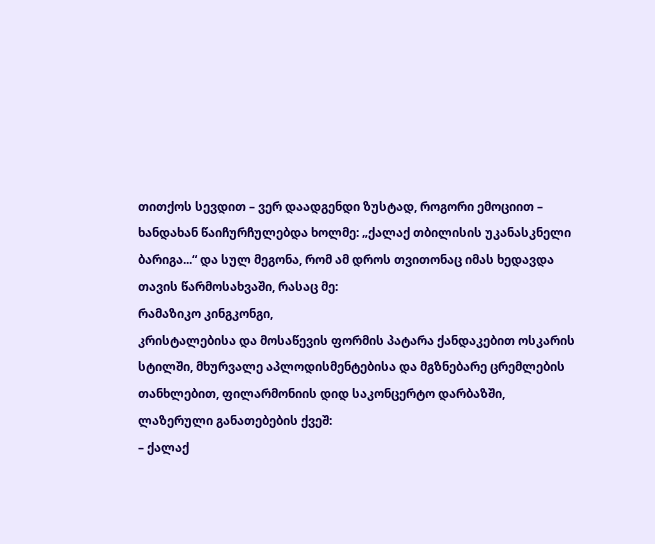თითქოს სევდით – ვერ დაადგენდი ზუსტად, როგორი ემოციით – ხანდახან წაიჩურჩულებდა ხოლმე: „ქალაქ თბილისის უკანასკნელი ბარიგა...“ და სულ მეგონა, რომ ამ დროს თვითონაც იმას ხედავდა თავის წარმოსახვაში, რასაც მე:
რამაზიკო კინგკონგი,
კრისტალებისა და მოსაწევის ფორმის პატარა ქანდაკებით ოსკარის სტილში, მხურვალე აპლოდისმენტებისა და მგზნებარე ცრემლების თანხლებით, ფილარმონიის დიდ საკონცერტო დარბაზში, ლაზერული განათებების ქვეშ:
– ქალაქ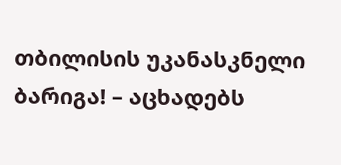თბილისის უკანასკნელი ბარიგა! – აცხადებს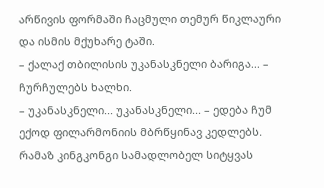არწივის ფორმაში ჩაცმული თემურ წიკლაური და ისმის მქუხარე ტაში.
– ქალაქ თბილისის უკანასკნელი ბარიგა... – ჩურჩულებს ხალხი.
– უკანასკნელი... უკანასკნელი... – ედება ჩუმ ექოდ ფილარმონიის მბრწყინავ კედლებს. რამაზ კინგკონგი სამადლობელ სიტყვას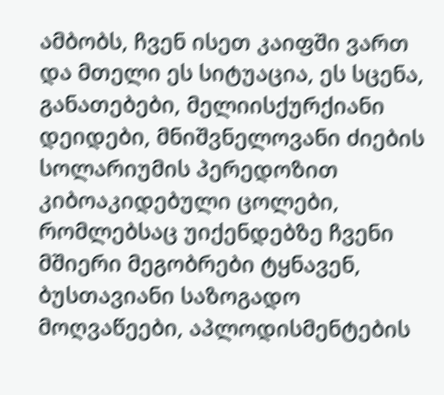ამბობს, ჩვენ ისეთ კაიფში ვართ და მთელი ეს სიტუაცია, ეს სცენა, განათებები, მელიისქურქიანი დეიდები, მნიშვნელოვანი ძიების სოლარიუმის პერედოზით კიბოაკიდებული ცოლები, რომლებსაც უიქენდებზე ჩვენი მშიერი მეგობრები ტყნავენ, ბუსთავიანი საზოგადო მოღვაწეები, აპლოდისმენტების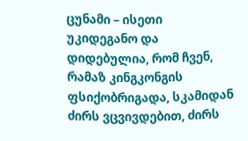ცუნამი – ისეთი უკიდეგანო და დიდებულია, რომ ჩვენ, რამაზ კინგკონგის ფსიქობრიგადა, სკამიდან ძირს ვცვივდებით, ძირს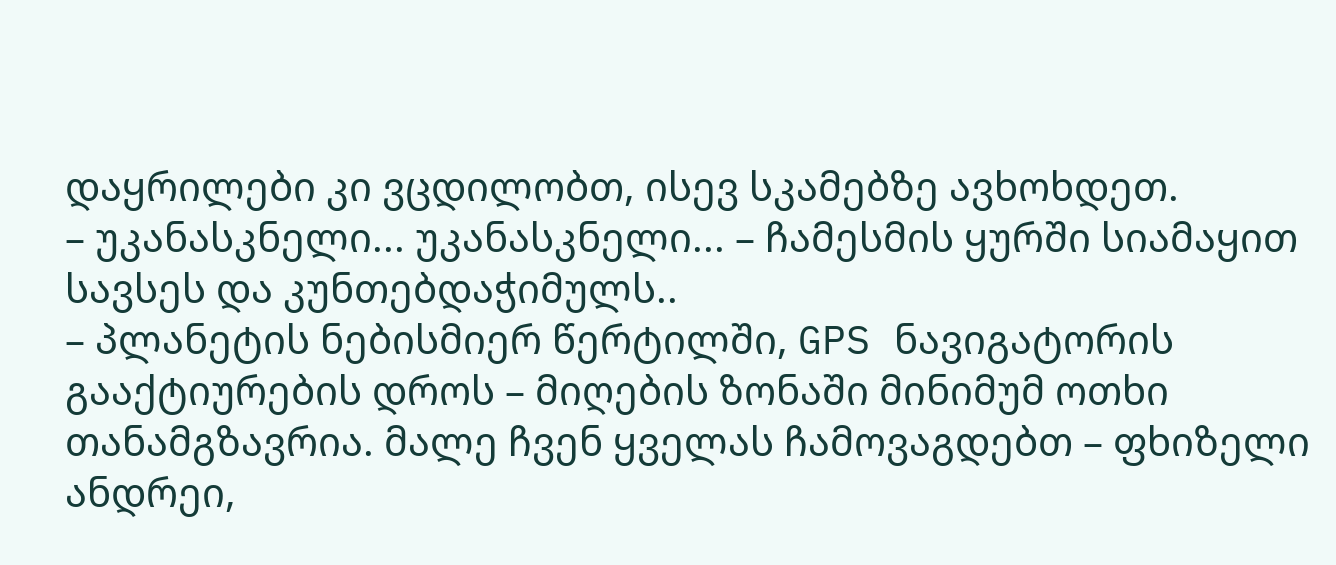დაყრილები კი ვცდილობთ, ისევ სკამებზე ავხოხდეთ.
– უკანასკნელი... უკანასკნელი... – ჩამესმის ყურში სიამაყით სავსეს და კუნთებდაჭიმულს..
– პლანეტის ნებისმიერ წერტილში, GPS ნავიგატორის გააქტიურების დროს – მიღების ზონაში მინიმუმ ოთხი თანამგზავრია. მალე ჩვენ ყველას ჩამოვაგდებთ – ფხიზელი ანდრეი,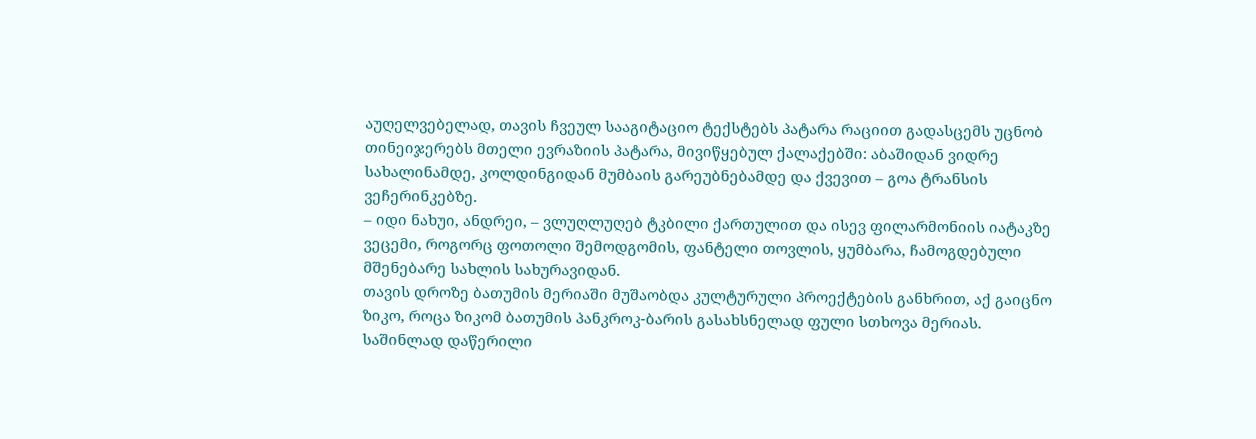აუღელვებელად, თავის ჩვეულ სააგიტაციო ტექსტებს პატარა რაციით გადასცემს უცნობ თინეიჯერებს მთელი ევრაზიის პატარა, მივიწყებულ ქალაქებში: აბაშიდან ვიდრე სახალინამდე, კოლდინგიდან მუმბაის გარეუბნებამდე და ქვევით – გოა ტრანსის ვეჩერინკებზე.
– იდი ნახუი, ანდრეი, – ვლუღლუღებ ტკბილი ქართულით და ისევ ფილარმონიის იატაკზე ვეცემი, როგორც ფოთოლი შემოდგომის, ფანტელი თოვლის, ყუმბარა, ჩამოგდებული მშენებარე სახლის სახურავიდან.
თავის დროზე ბათუმის მერიაში მუშაობდა კულტურული პროექტების განხრით, აქ გაიცნო ზიკო, როცა ზიკომ ბათუმის პანკროკ-ბარის გასახსნელად ფული სთხოვა მერიას. საშინლად დაწერილი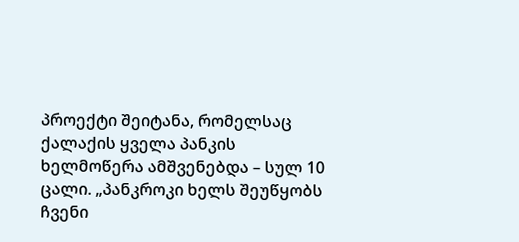პროექტი შეიტანა, რომელსაც ქალაქის ყველა პანკის ხელმოწერა ამშვენებდა – სულ 10 ცალი. „პანკროკი ხელს შეუწყობს ჩვენი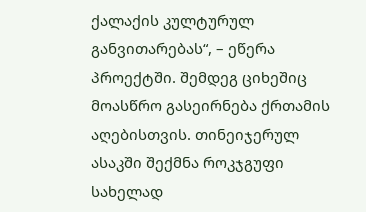ქალაქის კულტურულ განვითარებას“, – ეწერა პროექტში. შემდეგ ციხეშიც მოასწრო გასეირნება ქრთამის აღებისთვის. თინეიჯერულ ასაკში შექმნა როკჯგუფი სახელად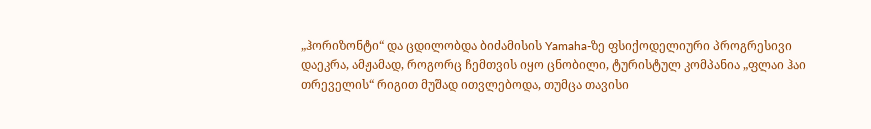„ჰორიზონტი“ და ცდილობდა ბიძამისის Yamaha-ზე ფსიქოდელიური პროგრესივი დაეკრა, ამჟამად, როგორც ჩემთვის იყო ცნობილი, ტურისტულ კომპანია „ფლაი ჰაი თრეველის“ რიგით მუშად ითვლებოდა, თუმცა თავისი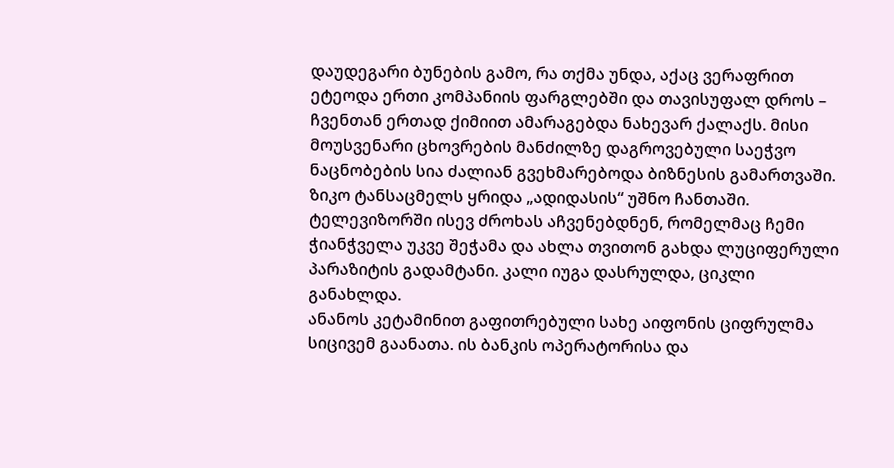დაუდეგარი ბუნების გამო, რა თქმა უნდა, აქაც ვერაფრით ეტეოდა ერთი კომპანიის ფარგლებში და თავისუფალ დროს – ჩვენთან ერთად ქიმიით ამარაგებდა ნახევარ ქალაქს. მისი მოუსვენარი ცხოვრების მანძილზე დაგროვებული საეჭვო ნაცნობების სია ძალიან გვეხმარებოდა ბიზნესის გამართვაში.
ზიკო ტანსაცმელს ყრიდა „ადიდასის“ უშნო ჩანთაში. ტელევიზორში ისევ ძროხას აჩვენებდნენ, რომელმაც ჩემი ჭიანჭველა უკვე შეჭამა და ახლა თვითონ გახდა ლუციფერული პარაზიტის გადამტანი. კალი იუგა დასრულდა, ციკლი განახლდა.
ანანოს კეტამინით გაფითრებული სახე აიფონის ციფრულმა სიცივემ გაანათა. ის ბანკის ოპერატორისა და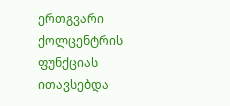ერთგვარი ქოლცენტრის ფუნქციას ითავსებდა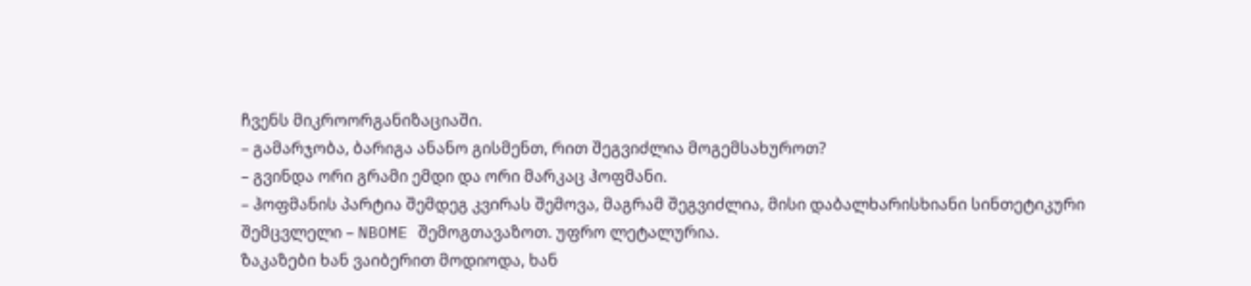ჩვენს მიკროორგანიზაციაში.
– გამარჯობა, ბარიგა ანანო გისმენთ, რით შეგვიძლია მოგემსახუროთ?
– გვინდა ორი გრამი ემდი და ორი მარკაც ჰოფმანი.
– ჰოფმანის პარტია შემდეგ კვირას შემოვა, მაგრამ შეგვიძლია, მისი დაბალხარისხიანი სინთეტიკური შემცვლელი – NBOME შემოგთავაზოთ. უფრო ლეტალურია.
ზაკაზები ხან ვაიბერით მოდიოდა, ხან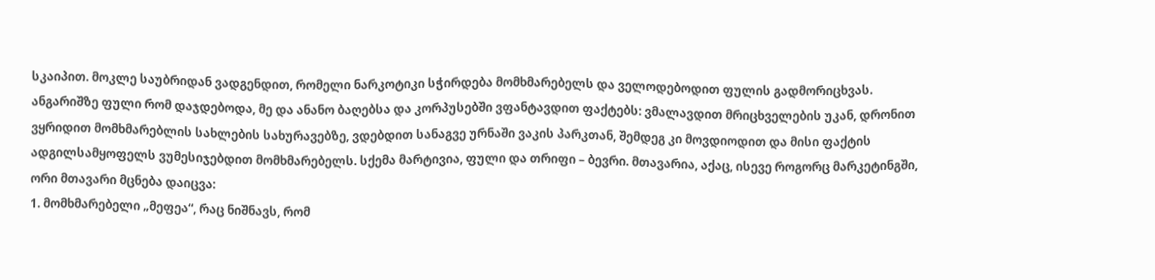სკაიპით. მოკლე საუბრიდან ვადგენდით, რომელი ნარკოტიკი სჭირდება მომხმარებელს და ველოდებოდით ფულის გადმორიცხვას. ანგარიშზე ფული რომ დაჯდებოდა, მე და ანანო ბაღებსა და კორპუსებში ვფანტავდით ფაქტებს: ვმალავდით მრიცხველების უკან, დრონით ვყრიდით მომხმარებლის სახლების სახურავებზე, ვდებდით სანაგვე ურნაში ვაკის პარკთან, შემდეგ კი მოვდიოდით და მისი ფაქტის ადგილსამყოფელს ვუმესიჯებდით მომხმარებელს. სქემა მარტივია, ფული და თრიფი – ბევრი. მთავარია, აქაც, ისევე როგორც მარკეტინგში, ორი მთავარი მცნება დაიცვა:
1. მომხმარებელი „მეფეა“, რაც ნიშნავს, რომ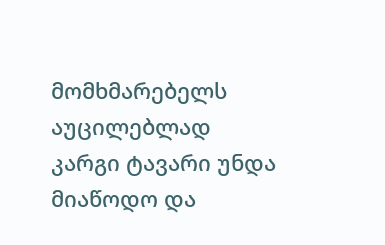მომხმარებელს აუცილებლად კარგი ტავარი უნდა მიაწოდო და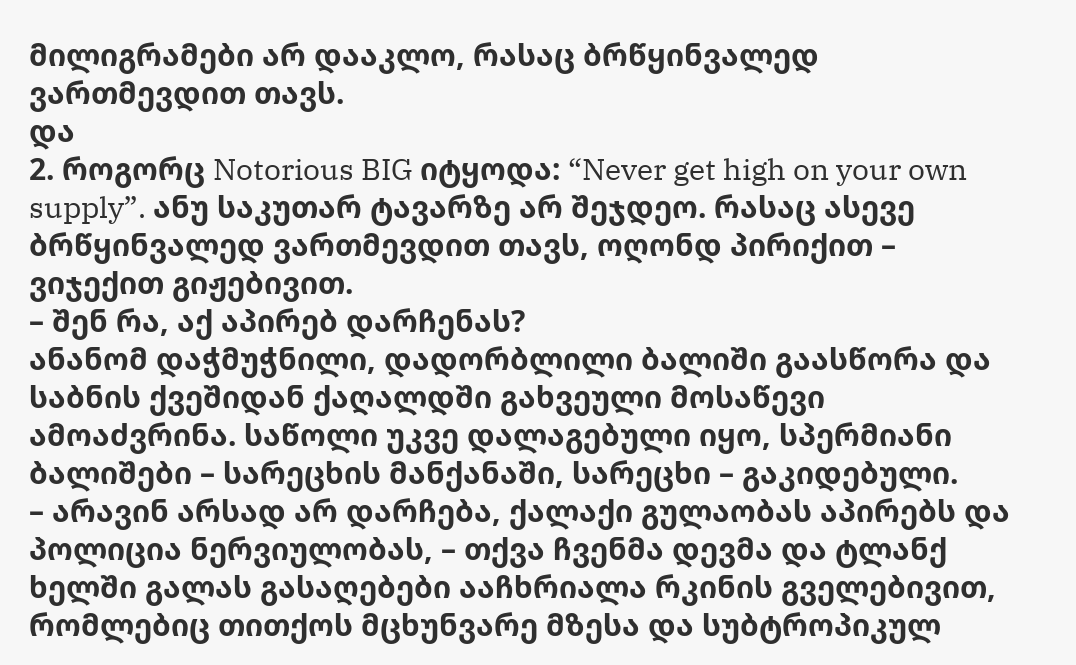მილიგრამები არ დააკლო, რასაც ბრწყინვალედ ვართმევდით თავს.
და
2. როგორც Notorious BIG იტყოდა: “Never get high on your own supply”. ანუ საკუთარ ტავარზე არ შეჯდეო. რასაც ასევე ბრწყინვალედ ვართმევდით თავს, ოღონდ პირიქით – ვიჯექით გიჟებივით.
– შენ რა, აქ აპირებ დარჩენას?
ანანომ დაჭმუჭნილი, დადორბლილი ბალიში გაასწორა და საბნის ქვეშიდან ქაღალდში გახვეული მოსაწევი ამოაძვრინა. საწოლი უკვე დალაგებული იყო, სპერმიანი ბალიშები – სარეცხის მანქანაში, სარეცხი – გაკიდებული.
– არავინ არსად არ დარჩება, ქალაქი გულაობას აპირებს და პოლიცია ნერვიულობას, – თქვა ჩვენმა დევმა და ტლანქ ხელში გალას გასაღებები ააჩხრიალა რკინის გველებივით, რომლებიც თითქოს მცხუნვარე მზესა და სუბტროპიკულ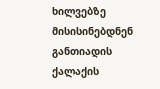ხილვებზე მისისინებდნენ განთიადის ქალაქის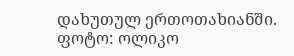დახუთულ ერთოთახიანში.
ფოტო: ოლიკო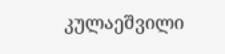კულაეშვილი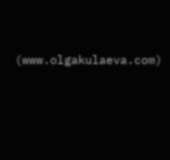(www.olgakulaeva.com)